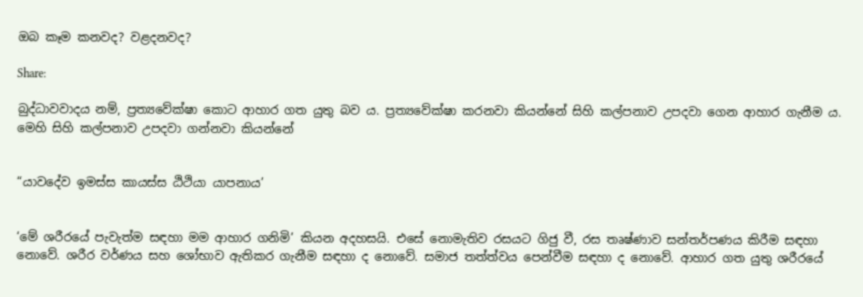ඔබ කෑම කනවද? වළදනවද?

Share:

බුද්ධාවවාදය නම්, ප්‍රත්‍යවේක්ෂා කොට ආහාර ගත යුතු බව ය. ප්‍රත්‍යවේක්ෂා කරනවා කියන්නේ සිහි කල්පනාව උපදවා ගෙන ආහාර ගැනීම ය. මෙහි සිහි කල්පනාව උපදවා ගන්නවා කියන්නේ


“යාවදේව ඉමස්ස කායස්ස ඨිථියා යාපනාය’


‘මේ ශරීරයේ පැවැත්ම සඳහා මම ආහාර ගනිමි’ කියන අදහසයි. එසේ නොමැතිව රසයට ගිජු වී, රස තෘෂ්ණාව සන්තර්පණය කිරීම සඳහා නොවේ. ශරීර වර්ණය සහ ශෝභාව ඇතිකර ගැනීම සඳහා ද නොවේ. සමාජ තත්ත්වය පෙන්වීම සඳහා ද නොවේ. ආහාර ගත යුතු ශරීරයේ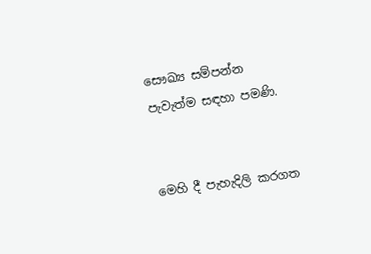සෞඛ්‍ය සම්පන්න පැවැත්ම සඳහා පමණි.


මෙහි දී පැහැදිලි කරගත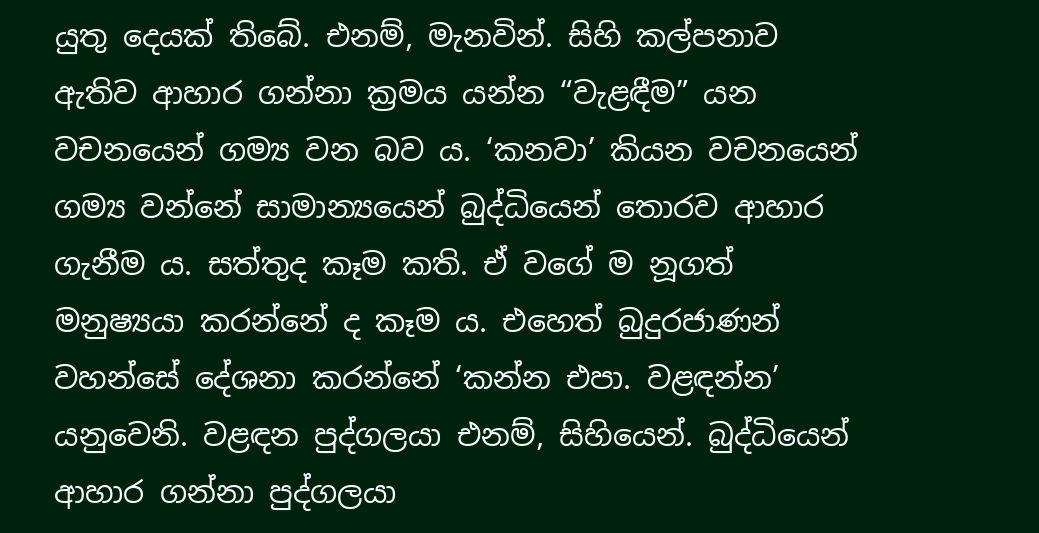යුතු දෙයක් තිබේ. එනම්, මැනවින්. සිහි කල්පනාව ඇතිව ආහාර ගන්නා ක්‍රමය යන්න “වැළඳීම” යන වචනයෙන් ගම්‍ය වන බව ය. ‘කනවා’ කියන වචනයෙන් ගම්‍ය වන්නේ සාමාන්‍යයෙන් බුද්ධියෙන් තොරව ආහාර ගැනීම ය. සත්තුද කෑම කති. ඒ වගේ ම නූගත් මනුෂ්‍යයා කරන්නේ ද කෑම ය. එහෙත් බුදුරජාණන් වහන්සේ දේශනා කරන්නේ ‘කන්න එපා. වළඳන්න’ යනුවෙනි. වළඳන පුද්ගලයා එනම්, සිහියෙන්. බුද්ධියෙන් ආහාර ගන්නා පුද්ගලයා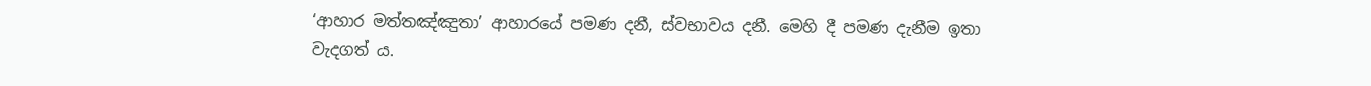‘ආහාර මත්තඤ්ඤුතා’ ආහාරයේ පමණ දනී, ස්වභාවය දනී. මෙහි දී පමණ දැනීම ඉතා වැදගත් ය.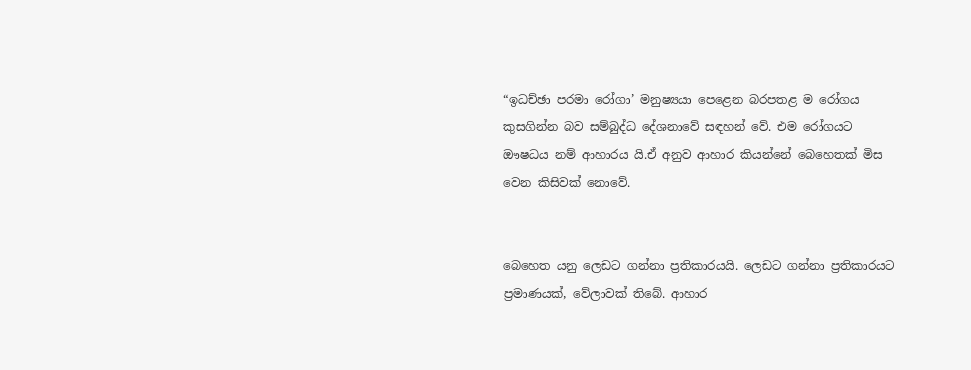“ඉධච්ඡා පරමා රෝගා’ මනුෂ්‍යයා පෙළෙන බරපතළ ම රෝගය කුසගින්න බව සම්බුද්ධ දේශනාවේ සඳහන් වේ. එම රෝගයට ඖෂධය නම් ආහාරය යි.ඒ අනුව ආහාර කියන්නේ බෙහෙතක් මිස වෙන කිසිවක් නොවේ.


බෙහෙත යනු ලෙඩට ගන්නා ප්‍රතිකාරයයි. ලෙඩට ගන්නා ප්‍රතිකාරයට ප්‍රමාණයක්, වේලාවක් තිබේ. ආහාර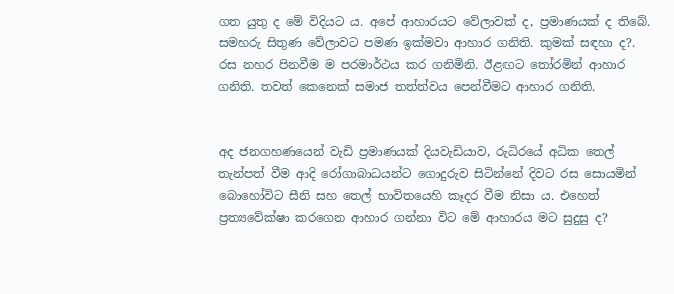ගත යුතු ද මේ විදියට ය. අපේ ආහාරයට වේලාවක් ද, ප්‍රමාණයක් ද තිබේ. සමහරු සිතුණ වේලාවට පමණ ඉක්මවා ආහාර ගනිති. කුමක් සඳහා ද?. රස නහර පිනවීම ම පරමාර්ථය කර ගනිමිනි. ඊළඟට තෝරමින් ආහාර ගනිති. තවත් කෙනෙක් සමාජ තත්ත්වය පෙන්වීමට ආහාර ගනිති.


අද ජනගහණයෙන් වැඩි ප්‍රමාණයක් දියවැඩියාව, රුධිරයේ අධික තෙල් තැන්පත් වීම ආදි රෝගාබාධයන්ට ගොදුරුව සිටින්නේ දිවට රස සොයමින් බොහෝවිට සීනි සහ තෙල් භාවිතයෙහි කෑදර වීම නිසා ය. එහෙත් ප්‍රත්‍යවේක්ෂා කරගෙන ආහාර ගන්නා විට මේ ආහාරය මට සුදුසු ද?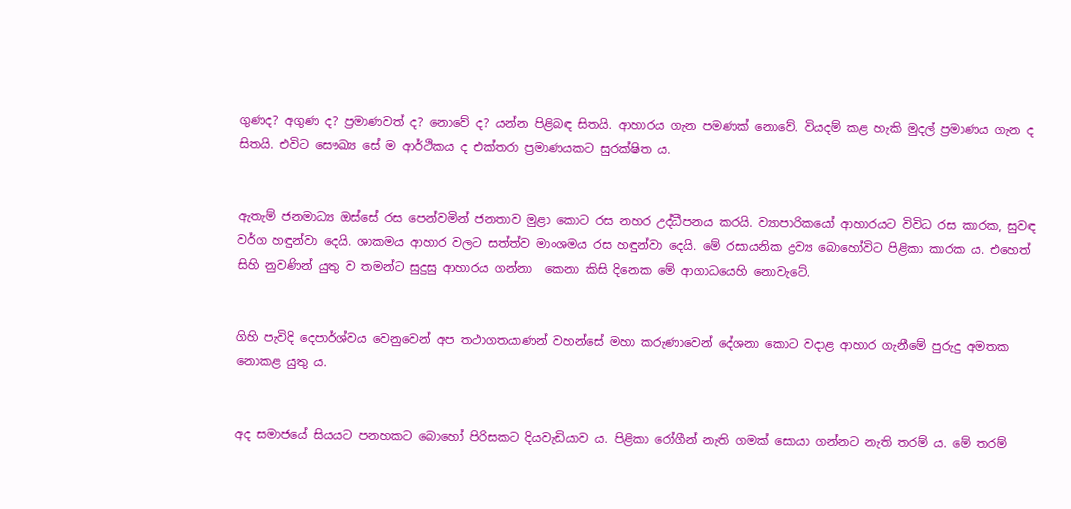ගුණද? අගුණ ද? ප්‍රමාණවත් ද? නොවේ ද? යන්න පිළිබඳ සිතයි. ආහාරය ගැන පමණක් නොවේ. වියදම් කළ හැකි මුදල් ප්‍රමාණය ගැන ද සිතයි. එවිට සෞඛ්‍ය සේ ම ආර්ථිකය ද එක්තරා ප්‍රමාණයකට සුරක්ෂිත ය.


ඇතැම් ජනමාධ්‍ය ඔස්සේ රස පෙන්වමින් ජනතාව මුළා කොට රස නහර උද්ධීපනය කරයි. ව්‍යාපාරිකයෝ ආහාරයට විවිධ රස කාරක, සුවඳ වර්ග හඳුන්වා දෙයි. ශාකමය ආහාර වලට සත්ත්ව මාංශමය රස හඳුන්වා දෙයි. මේ රසායනික ද්‍රව්‍ය බොහෝවිට පිළිකා කාරක ය. එහෙත් සිහි නුවණින් යුතු ව තමන්ට සුදුසු ආහාරය ගන්නා  කෙනා කිසි දිනෙක මේ ආගාධයෙහි නොවැටේ.


ගිහි පැවිදි දෙපාර්ශ්වය වෙනුවෙන් අප තථාගතයාණන් වහන්සේ මහා කරුණාවෙන් දේශනා කොට වදාළ ආහාර ගැනීමේ පුරුදු අමතක නොකළ යුතු ය.


අද සමාජයේ සියයට පනහකට බොහෝ පිරිසකට දියවැඩියාව ය. පිළිකා රෝගීන් නැති ගමක් සොයා ගන්නට නැති තරම් ය. මේ තරම්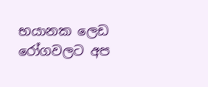භයානක ලෙඩ රෝගවලට අප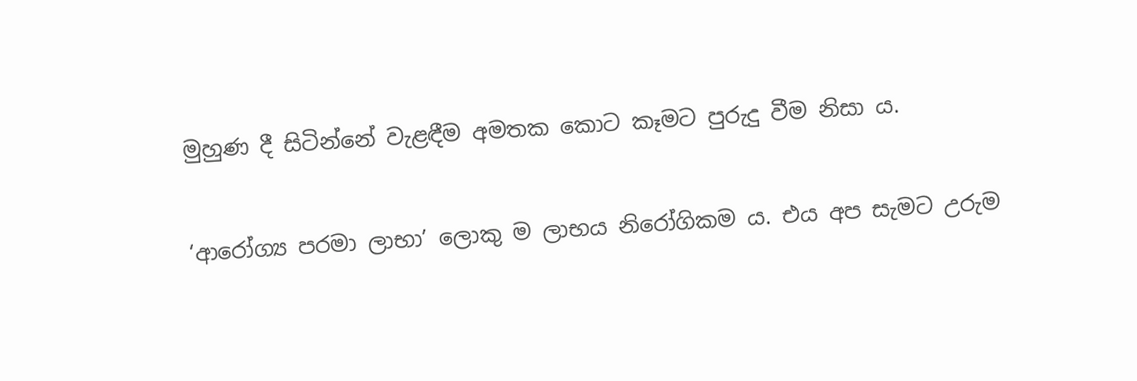මුහුණ දී සිටින්නේ වැළඳීම අමතක කොට කෑමට පුරුදු වීම නිසා ය.


‘ආරෝග්‍ය පරමා ලාභා’ ලොකු ම ලාභය නිරෝගිකම ය. එය අප සැමට උරුම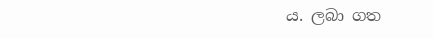ය. ලබා ගත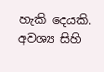හැකි දෙයකි. අවශ්‍ය සිහි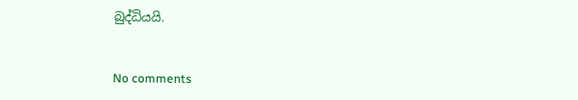බුද්ධියයි.


No comments